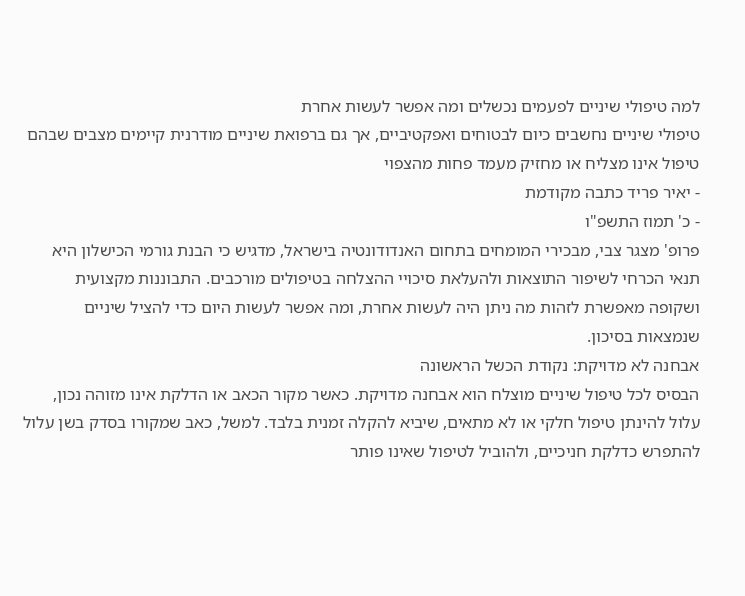למה טיפולי שיניים לפעמים נכשלים ומה אפשר לעשות אחרת
טיפולי שיניים נחשבים כיום לבטוחים ואפקטיביים, אך גם ברפואת שיניים מודרנית קיימים מצבים שבהם טיפול אינו מצליח או מחזיק מעמד פחות מהצפוי
- יאיר פריד כתבה מקודמת
- כ' תמוז התשפ"ו
פרופ' מצגר צבי, מבכירי המומחים בתחום האנדודונטיה בישראל, מדגיש כי הבנת גורמי הכישלון היא תנאי הכרחי לשיפור התוצאות ולהעלאת סיכויי ההצלחה בטיפולים מורכבים. התבוננות מקצועית ושקופה מאפשרת לזהות מה ניתן היה לעשות אחרת, ומה אפשר לעשות היום כדי להציל שיניים שנמצאות בסיכון.
אבחנה לא מדויקת: נקודת הכשל הראשונה
הבסיס לכל טיפול שיניים מוצלח הוא אבחנה מדויקת. כאשר מקור הכאב או הדלקת אינו מזוהה נכון, עלול להינתן טיפול חלקי או לא מתאים, שיביא להקלה זמנית בלבד. למשל, כאב שמקורו בסדק בשן עלול להתפרש כדלקת חניכיים, ולהוביל לטיפול שאינו פותר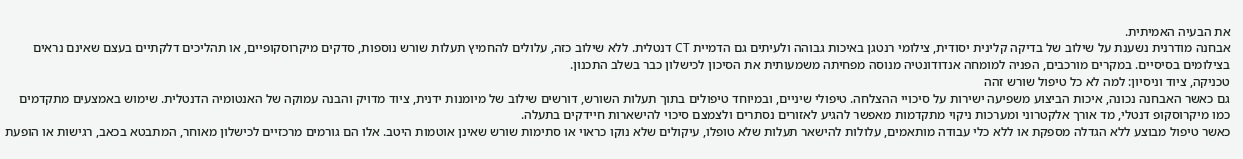את הבעיה האמיתית.
אבחנה מודרנית נשענת על שילוב של בדיקה קלינית יסודית, צילומי רנטגן באיכות גבוהה ולעיתים גם הדמיית CT דנטלית. ללא שילוב כזה, עלולים להחמיץ תעלות שורש נוספות, סדקים מיקרוסקופיים, או תהליכים דלקתיים בעצם שאינם נראים בצילומים בסיסיים. במקרים מורכבים, הפניה למומחה אנדודונטיה מנוסה מפחיתה משמעותית את הסיכון לכישלון כבר בשלב התכנון.
טכניקה, ציוד וניסיון: למה לא כל טיפול שורש זהה
גם כאשר האבחנה נכונה, איכות הביצוע משפיעה ישירות על סיכויי ההצלחה. טיפולי שיניים, ובמיוחד טיפולים בתוך תעלות השורש, דורשים שילוב של מיומנות ידנית, ציוד מדויק והבנה עמוקה של האנטומיה הדנטלית. שימוש באמצעים מתקדמים כמו מיקרוסקופ דנטלי, מד אורך אלקטרוני ומערכות ניקוי מתקדמות מאפשר להגיע לאזורים נסתרים ולצמצם סיכוי להישארות חיידקים בתעלה.
כאשר טיפול מבוצע ללא הגדלה מספקת או ללא כלי עבודה מותאמים, עלולות להישאר תעלות שלא טופלו, עיקולים שלא נוקו כראוי או סתימות שורש שאינן אוטמות היטב. אלו הם גורמים מרכזיים לכישלון מאוחר, המתבטא בכאב, רגישות או הופעת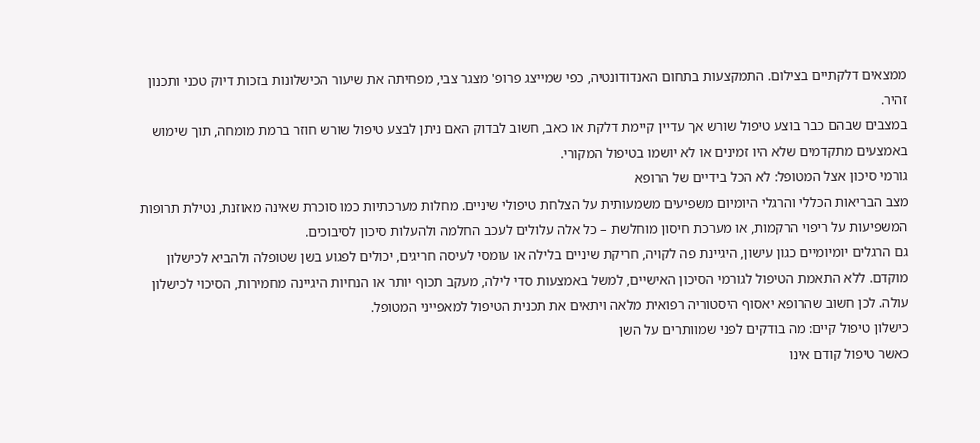ממצאים דלקתיים בצילום. התמקצעות בתחום האנדודונטיה, כפי שמייצג פרופ' מצגר צבי, מפחיתה את שיעור הכישלונות בזכות דיוק טכני ותכנון זהיר.
במצבים שבהם כבר בוצע טיפול שורש אך עדיין קיימת דלקת או כאב, חשוב לבדוק האם ניתן לבצע טיפול שורש חוזר ברמת מומחה, תוך שימוש באמצעים מתקדמים שלא היו זמינים או לא יושמו בטיפול המקורי.
גורמי סיכון אצל המטופל: לא הכל בידיים של הרופא
מצב הבריאות הכללי והרגלי היומיום משפיעים משמעותית על הצלחת טיפולי שיניים. מחלות מערכתיות כמו סוכרת שאינה מאוזנת, נטילת תרופות המשפיעות על ריפוי הרקמות, או מערכת חיסון מוחלשת – כל אלה עלולים לעכב החלמה ולהעלות סיכון לסיבוכים.
גם הרגלים יומיומיים כגון עישון, היגיינת פה לקויה, חריקת שיניים בלילה או עומסי לעיסה חריגים, יכולים לפגוע בשן שטופלה ולהביא לכישלון מוקדם. ללא התאמת הטיפול לגורמי הסיכון האישיים, למשל באמצעות סדי לילה, מעקב תכוף יותר או הנחיות היגיינה מחמירות, הסיכוי לכישלון עולה. לכן חשוב שהרופא יאסוף היסטוריה רפואית מלאה ויתאים את תכנית הטיפול למאפייני המטופל.
כישלון טיפול קיים: מה בודקים לפני שמוותרים על השן
כאשר טיפול קודם אינו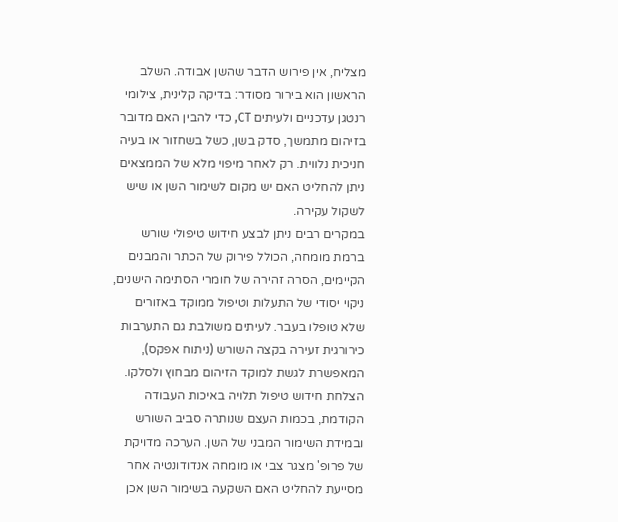מצליח, אין פירוש הדבר שהשן אבודה. השלב הראשון הוא בירור מסודר: בדיקה קלינית, צילומי רנטגן עדכניים ולעיתים CT, כדי להבין האם מדובר בזיהום מתמשך, סדק בשן, כשל בשחזור או בעיה חניכית נלווית. רק לאחר מיפוי מלא של הממצאים ניתן להחליט האם יש מקום לשימור השן או שיש לשקול עקירה.
במקרים רבים ניתן לבצע חידוש טיפולי שורש ברמת מומחה, הכולל פירוק של הכתר והמבנים הקיימים, הסרה זהירה של חומרי הסתימה הישנים, ניקוי יסודי של התעלות וטיפול ממוקד באזורים שלא טופלו בעבר. לעיתים משולבת גם התערבות כירורגית זעירה בקצה השורש (ניתוח אפקס), המאפשרת לגשת למוקד הזיהום מבחוץ ולסלקו.
הצלחת חידוש טיפול תלויה באיכות העבודה הקודמת, בכמות העצם שנותרה סביב השורש ובמידת השימור המבני של השן. הערכה מדויקת של פרופ' מצגר צבי או מומחה אנדודונטיה אחר מסייעת להחליט האם השקעה בשימור השן אכן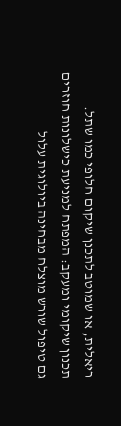ריאלית, או שמוטב לתכנן שיקום חלופי כמו שתל.
תכנון שיקומי ומעקב: המפתח למניעת כישלונות חוזרים
גם טיפול שורש מוצלח מבחינה ביולוגית עלול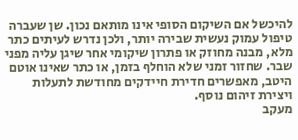להיכשל אם השיקום הסופי אינו מותאם נכון. שן שעברה טיפול עמוק נעשית שבירה יותר, ולכן נדרש לעיתים כתר מלא, מבנה מחוזק או פתרון שיקומי אחר שיגן עליה מפני שבר. שחזור זמני שלא הוחלף בזמן, או כתר שאינו אוטם היטב, מאפשרים חדירת חיידקים מחודשת לתעלות ויצירת זיהום נוסף.
מעקב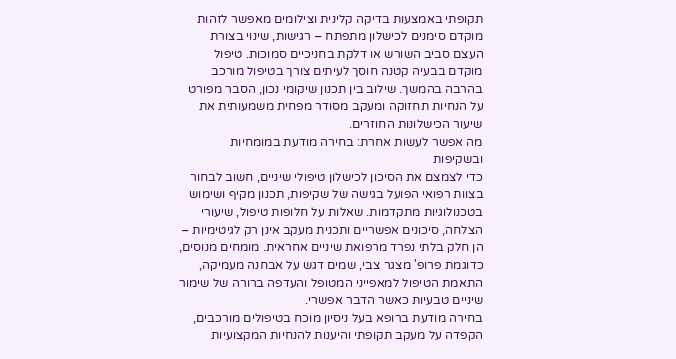תקופתי באמצעות בדיקה קלינית וצילומים מאפשר לזהות מוקדם סימנים לכישלון מתפתח – רגישות, שינוי בצורת העצם סביב השורש או דלקת בחניכיים סמוכות. טיפול מוקדם בבעיה קטנה חוסך לעיתים צורך בטיפול מורכב בהרבה בהמשך. שילוב בין תכנון שיקומי נכון, הסבר מפורט על הנחיות תחזוקה ומעקב מסודר מפחית משמעותית את שיעור הכישלונות החוזרים.
מה אפשר לעשות אחרת: בחירה מודעת במומחיות ובשקיפות
כדי לצמצם את הסיכון לכישלון טיפולי שיניים, חשוב לבחור בצוות רפואי הפועל בגישה של שקיפות, תכנון מקיף ושימוש בטכנולוגיות מתקדמות. שאלות על חלופות טיפול, שיעורי הצלחה, סיכונים אפשריים ותכנית מעקב אינן רק לגיטימיות – הן חלק בלתי נפרד מרפואת שיניים אחראית. מומחים מנוסים, כדוגמת פרופ' מצגר צבי, שמים דגש על אבחנה מעמיקה, התאמת הטיפול למאפייני המטופל והעדפה ברורה של שימור שיניים טבעיות כאשר הדבר אפשרי.
בחירה מודעת ברופא בעל ניסיון מוכח בטיפולים מורכבים, הקפדה על מעקב תקופתי והיענות להנחיות המקצועיות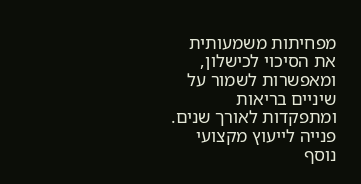מפחיתות משמעותית את הסיכוי לכישלון, ומאפשרות לשמור על שיניים בריאות ומתפקדות לאורך שנים. פנייה לייעוץ מקצועי נוסף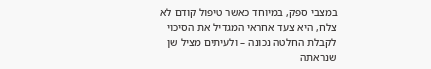במצבי ספק, במיוחד כאשר טיפול קודם לא צלח, היא צעד אחראי המגדיל את הסיכוי לקבלת החלטה נכונה – ולעיתים מציל שן שנראתה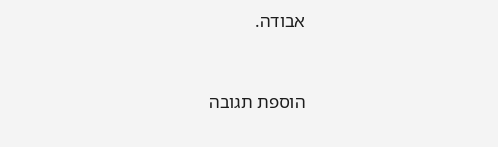אבודה.


הוספת תגובה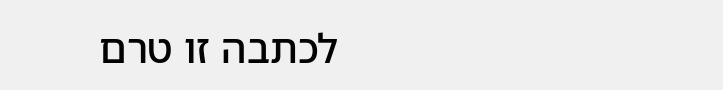לכתבה זו טרם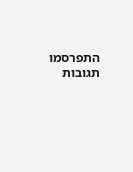התפרסמו תגובות